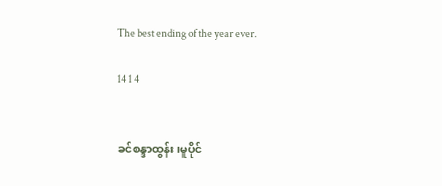The best ending of the year ever.

14 1 4


ခင်စန္ဒာထွန်း၊မူပိုင်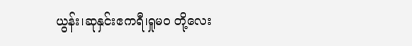ယွန်း၊ဆုနှင်းဧကရီ၊ရှုမဝ တို့လေး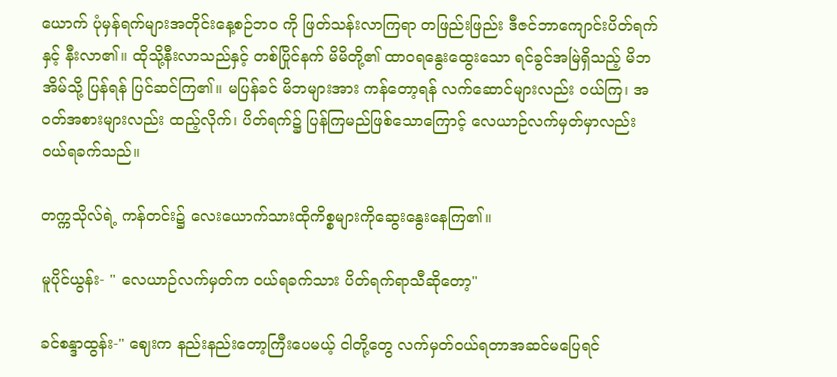ယောက် ပုံမှန်ရက်များအတိုင်းနေ့စဉ်ဘဝ ကို ဖြတ်သန်းလာကြရာ တဖြည်းဖြည်း ဒီဇင်ဘာကျောင်းပိတ်ရက်နှင့် နီးလာ၏။ ထိုသို့နီးလာသည်နှင့် တစ်ပြိုင်နက် မိမိတို့၏ ထာဝရနွေးထွေးသော ရင်ခွင်အမြဲရှိသည့် မိဘ အိမ်သို့ ပြန်ရန် ပြင်ဆင်ကြ၏။ မပြန်ခင် မိဘများအား ကန်တော့ရန် လက်ဆောင်များလည်း ဝယ်ကြ၊ အဝတ်အစားများလည်း ထည့်လိုက်၊ ပိတ်ရက်၌ ပြန်ကြမည်ဖြစ်သော‌ကြောင့် လေယာဉ်လက်မှတ်မှာလည်း ဝယ်ရခက်သည်။

တက္ကသိုလ်ရဲ့ ကန်တင်း၌ လေးယောက်သားထိုကိစ္စများကိုဆွေးနွေးနေကြ၏။

မူပိုင်ယွန်း- " လေယာဉ်လက်မှတ်က ဝယ်ရခက်သား ပိတ်ရက်ရာသီဆိုတော့"

ခင်စန္ဒာထွန်း-" ဈေးက နည်းနည်းတော့ကြီးပေမယ့် ငါတို့တွေ လက်မှတ်ဝယ်ရတာအဆင်မပြေရင်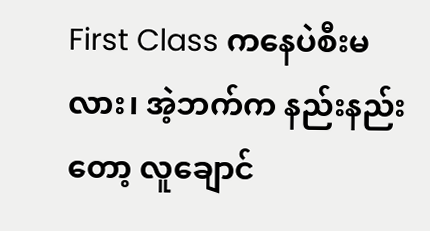First Class ကနေပဲစီးမလား၊ အဲ့ဘက်က နည်းနည်းတော့ လူချောင်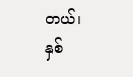တယ်၊ နှစ်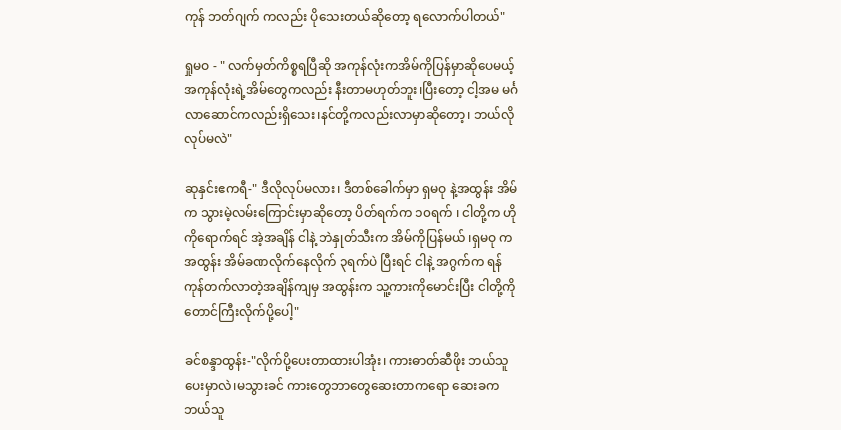ကုန် ဘတ်ဂျက် ကလည်း ပိုသေးတယ်ဆိုတော့ ရလောက်ပါတယ်"

ရှုမဝ - " လက်မှတ်ကိစ္စရပြီဆို အကုန်လုံးကအိမ်ကိုပြန်မှာဆိုပေမယ့် အကုန်လုံးရဲ့အိမ်တွေကလည်း နီးတာမဟုတ်ဘူး၊ပြီးတော့ ငါ့အမ မင်္ဂလာဆောင်ကလည်းရှိသေး၊နင်တို့ကလည်းလာမှာဆိုတော့၊ ဘယ်လိုလုပ်မလဲ"

ဆုနှင်းဧကရီ-" ဒီလိုလုပ်မလား၊ ဒီတစ်ခေါက်မှာ ရှမဝု နဲ့အထွန်း အိမ်က သွားမဲ့လမ်းကြောင်းမှာဆိုတော့ ပိတ်ရက်က ၁၀ရက် ၊ ငါတို့က ဟိုကိုရောက်ရင် အဲ့အချိန် ငါနဲ့ ဘဲနှုတ်သီးက အိမ်ကိုပြန်မယ် ၊ရှမဝု က အထွန်း အိမ်ခဏလိုက်နေလိုက် ၃ရက်ပဲ ပြီးရင် ငါနဲ့ အဂွက်က ရန်ကုန်တက်လာတဲ့အချိန်ကျမှ အထွန်းက သူ့ကားကိုမောင်းပြီး ငါတို့ကိုတောင်ကြီးလိုက်ပို့ပေါ့"

ခင်စန္ဒာထွန်း-"လိုက်ပို့ပေးတာထားပါအုံး၊ ကားဓာတ်ဆီဖိုး ဘယ်သူပေးမှာလဲ၊မသွားခင် ကားတွေဘာတွေဆေးတာကရော ဆေးခက ဘယ်သူ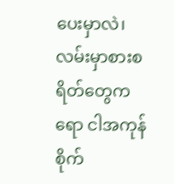ပေးမှာလဲ၊ လမ်းမှာစားစရိတ်တွေကရော ငါအကုန်စိုက်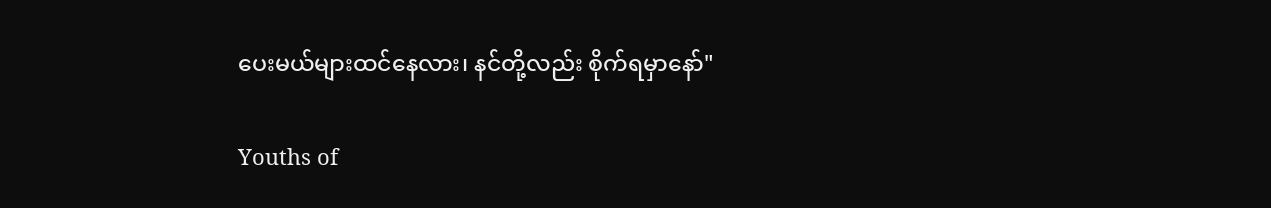ပေးမယ်များထင်နေလား၊ နင်တို့လည်း စိုက်ရမှာနော်"

Youths of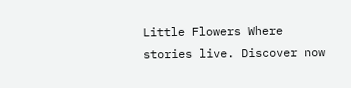Little Flowers Where stories live. Discover now